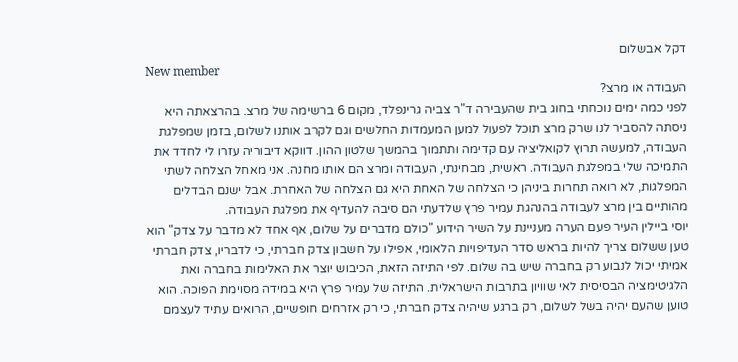דקל אבשלום
New member
העבודה או מרצ?
לפני כמה ימים נוכחתי בחוג בית שהעבירה ד"ר צביה גרינפלד, מקום 6 ברשימה של מרצ. בהרצאתה היא ניסתה להסביר לנו שרק מרצ תוכל לפעול למען המעמדות החלשים וגם לקרב אותנו לשלום, בזמן שמפלגת העבודה, למעשה תרוץ לקואליציה עם קדימה ותתמוך בהמשך שלטון ההון. דווקא דיבוריה עזרו לי לחדד את התמיכה שלי במפלגת העבודה. ראשית, מבחינתי, העבודה ומרצ הם אותו מחנה. אני מאחל הצלחה לשתי המפלגות, לא רואה תחרות ביניהן כי הצלחה של האחת היא גם הצלחה של האחרת. אבל ישנם הבדלים מהותיים בין מרצ לעבודה בהנהגת עמיר פרץ שלדעתי הם סיבה להעדיף את מפלגת העבודה.
יוסי ביילין העיר פעם הערה מעניינת על השיר הידוע "כולם מדברים על שלום, אף אחד לא מדבר על צדק" הוא טען ששלום צריך להיות בראש סדר העדיפויות הלאומי, אפילו על חשבון צדק חברתי, כי לדבריו, צדק חברתי אמיתי יכול לנבוע רק בחברה שיש בה שלום. לפי התיזה הזאת, הכיבוש יוצר את האלימות בחברה ואת הלגיטימציה הבסיסית לאי שוויון בתרבות הישראלית. התיזה של עמיר פרץ היא במידה מסוימת הפוכה. הוא טוען שהעם יהיה בשל לשלום, רק ברגע שיהיה צדק חברתי, כי רק אזרחים חופשיים, הרואים עתיד לעצמם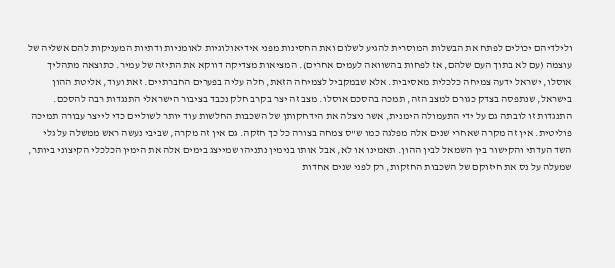ולילדיהם יכולים לפתח את הבשלות המוסרית להגיע לשלום ואת החסינות מפני אידיאולוגיות לאומניות ודתיות המעניקות להם אשליה של עוצמה (עם לא בתוך העם שלהם, אז לפחות בהשוואה לעמים אחרים). המציאות מצדיקה דווקא את התיזה של עמיר. כתוצאה מתהליך אוסלו, ישראל ידעה צמיחה כלכלית מאסיבית. אלא שבמקביל לצמיחה הזאת, חלה עליה בפערים החברתיים. זאת ועוד, אליטת ההון בישראל, שנתפסה בצדק כגורם למצב הזה, תמכה בהסכם אוסלו. מצב זה יצר בקרב חלק נכבד בציבור הישראלי התנגדות רבה להסכם. התנגדות זו לובתה גם על ידי התעמולה הימנית, אשר ניצלה את הידחקותן של השכבות החלשות עוד יותר לשוליים כדי לייצר עבורה תמיכה פוליטית. אין זה מקרה שאחרי שנים אלה מפלגה כמו ש"ס צמחה בצורה כל כך חזקה. גם אין זה מקרה, שביבי נעשה ראש ממשלה על גלי השד העדתי והקישור בין השמאל לבין ההון. תאמינו או לא, אבל אותו בנימין נתניהו שמייצג בימים אלה את הימין הכלכלי הקיצוני ביותר, שמעלה על נס את חיזוקם של השכבות החזקות, רק לפני שנים אחדות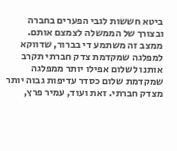ביטא חששות לגבי הפערים בחברה ובצורך של הממשלה לצמצם אותם. ממצב זה משתמע די בברור, שדווקא למפלגה שמקדמת צדק חברתי תקרב אותנו לשלום אפילו יותר ממפלגה שמקדמת שלום כסדר עדיפות גבוה יותר מצדק חברתי. זאת ועוד, עמיר פרץ,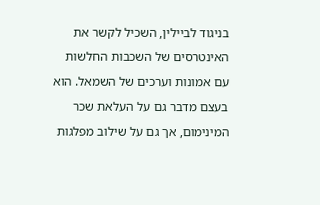בניגוד לביילין, השכיל לקשר את האינטרסים של השכבות החלשות עם אמונות וערכים של השמאל. הוא בעצם מדבר גם על העלאת שכר המינימום, אך גם על שילוב מפלגות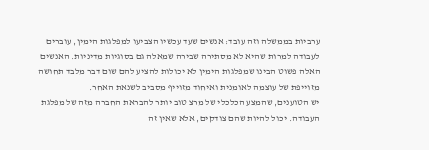ערביות בממשלה וזה עובד: אנשים שעד עכשיו הצביעו למפלגות הימין, עוברים לעבודה למרות שהיא לא מסתירה שבירה שמאלה גם בסוגיות מדיניות. האנשים האלה פשוט הבינו שמפלגות הימין לא יכולות להציע להם שום דבר מלבד תחושה מזוייפת של עוצמה לאומנית ואיחוד מזוייף מסביב לשנאת האחר.
יש הטוענים, שהמצע הכלכלי של מרצ טוב יותר להבראת החברה מזה של מפלגת העבודה. יכול להיות שהם צודקים, אלא שאין זה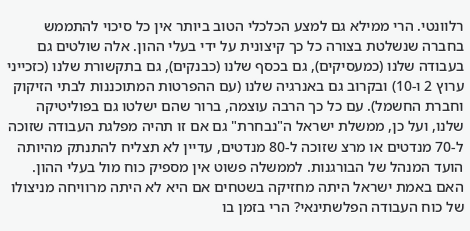רלוונטי. הרי ממילא גם למצע הכלכלי הטוב ביותר אין כל סיכוי להתממש בחברה שנשלטת בצורה כל כך קיצונית על ידי בעלי ההון. אלה שולטים גם בעבודה שלנו (כמעסיקים), גם בכסף שלנו (כבנקים), גם בתקשורת שלנו (כזכייני ערוץ 2 ו-10) ובקרוב גם באנרגיה שלנו (עם ההפרטות המתוכננות לבתי הזיקוק וחברת החשמל). עם כל כך הרבה עוצמה, ברור שהם ישלטו גם בפוליטיקה שלנו, ועל כן, ממשלת ישראל ה"נבחרת" גם אם זו תהיה מפלגת העבודה שזוכה ל-70 מנדטים או מרצ שזוכה ל-80 מנדטים, עדיין לא תצליח להתנתק מהיותה הועד המנהל של הבורגנות. לממשלה פשוט אין מספיק כוח מול בעלי ההון. האם באמת ישראל היתה מחזיקה בשטחים אם היא לא היתה מרוויחה מניצולו של כוח העבודה הפלשתינאי? הרי בזמן בו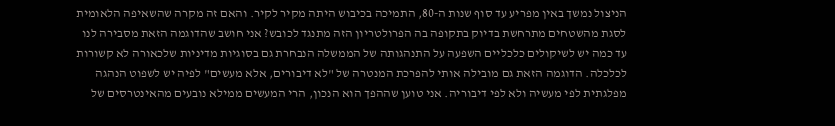הניצול נמשך באין מפריע עד סוף שנות ה-80, התמיכה בכיבוש היתה מקיר לקיר. והאם זה מקרה שהשאיפה הלאומית לסגת מהשטחים מתרחשת בדיוק בתקופה בה הפרולטריון הזה מתנגד לכובש? אני חושב שהדוגמה הזאת מסבירה לנו עד כמה יש לשיקולים כלכליים השפעה על התנהגותה של הממשלה הנבחרת גם בסוגיות מדיניות שלכאורה לא קשורות לכלכלה. הדוגמה הזאת גם מובילה אותי להפרכת המנטרה של "לא דיבורים, אלא מעשים" לפיה יש לשפוט הנהגה מפלגתית לפי מעשיה ולא לפי דיבוריה. אני טוען שההפך הוא הנכון, הרי המעשים ממילא נובעים מהאינטרסים של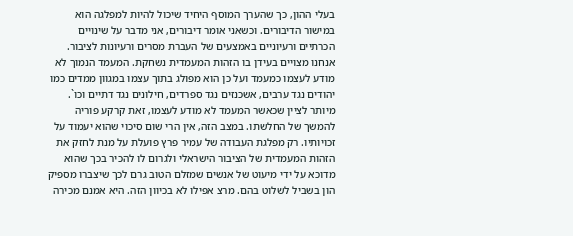בעלי ההון, כך שהערך המוסף היחיד שיכול להיות למפלגה הוא במישור הדיבורים. וכשאני אומר דיבורים, אני מדבר על שינויים הכרתיים ורעיוניים באמצעים של העברת מסרים ורעיונות לציבור. אנחנו מצויים בעידן בו הזהות המעמדית נשחקת. המעמד הנמוך לא מודע לעצמו כמעמד ועל כן הוא מפולג בתוך עצמו במגוון ממדים כמו יהודים נגד ערבים, אשכנזים נגד ספרדים, חילונים נגד דתיים וכו`. מיותר לציין שכאשר המעמד לא מודע לעצמו, זאת קרקע פוריה להמשך של החלשתו. במצב הזה, אין הרי שום סיכוי שהוא יעמוד על זכויותיו. רק מפלגת העבודה של עמיר פרץ פועלת על מנת לחזק את הזהות המעמדית של הציבור הישראלי ולגרום לו להכיר בכך שהוא מדוכא על ידי מיעוט של אנשים שמזלם הטוב גרם לכך שיצברו מספיק הון בשביל לשלוט בהם. מרצ אפילו לא בכיוון הזה. היא אמנם מכירה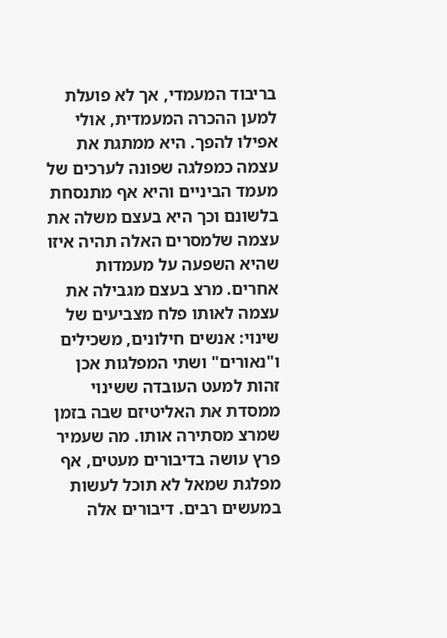בריבוד המעמדי, אך לא פועלת למען ההכרה המעמדית, אולי אפילו להפך. היא ממתגת את עצמה כמפלגה שפונה לערכים של מעמד הביניים והיא אף מתנסחת בלשונם וכך היא בעצם משלה את עצמה שלמסרים האלה תהיה איזו שהיא השפעה על מעמדות אחרים. מרצ בעצם מגבילה את עצמה לאותו פלח מצביעים של שינוי: אנשים חילונים, משכילים ו"נאורים" ושתי המפלגות אכן זהות למעט העובדה ששינוי ממסדת את האליטיזם שבה בזמן שמרצ מסתירה אותו. מה שעמיר פרץ עושה בדיבורים מעטים, אף מפלגת שמאל לא תוכל לעשות במעשים רבים. דיבורים אלה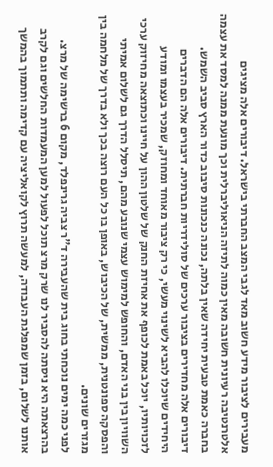מעבירים לציבור מידע חשוב מאד לגבי המצב החברתי בישראל. דיבורים אלה מציגים אלטרנטיבה רעיונית חשובה מאין כמוה לתיזה הניאוליברלית וכך מונעת ממנה למסד את עצמה בחברה כאמת טבעית יחידה שאין בלתה, נכונה כנכונות סיבוב כדור הארץ סביב השמש. דיבורים אלה מחדירים בציבור ערכים של סולידריות חברתית. דיבורים אלה הם הדברים היחידים שיוכלו להביא לשינוי מעשי, כי רק ציבור מאוחד ומחוזק, שמכיר בעצמו ומודע לזכויותיו, יוכל באמת לכופף את אחיזת החנק של שלטון ההון על חיינו וכתוצאה מחיזוק ערכי השוויון בין בני האדם, והחופש למימוש עצמי שנובע מהם, תיסלל הדרך גם לשלום אמיתי והפסקה ספונטנית, ממשית, של הכיבוש, באופן בו כל העם רוצה בכך ולא בדרך של מלחמה בין מגזרים שונים.
לפני כמה ימים נוכחתי בחוג בית שהעבירה ד"ר צביה גרינפלד, מקום 6 ברשימה של מרצ. בהרצאתה היא ניסתה להסביר לנו שרק מרצ תוכל לפעול למען המעמדות החלשים וגם לקרב אותנו לשלום, בזמן שמפלגת העבודה, למעשה תרוץ לקואליציה עם קדימה ותתמוך בהמשך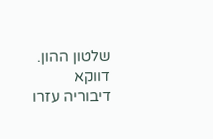שלטון ההון. דווקא דיבוריה עזרו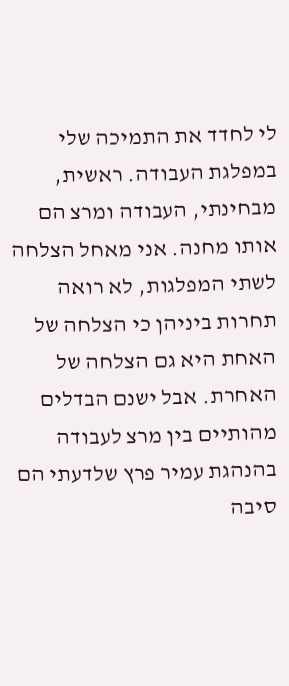לי לחדד את התמיכה שלי במפלגת העבודה. ראשית, מבחינתי, העבודה ומרצ הם אותו מחנה. אני מאחל הצלחה לשתי המפלגות, לא רואה תחרות ביניהן כי הצלחה של האחת היא גם הצלחה של האחרת. אבל ישנם הבדלים מהותיים בין מרצ לעבודה בהנהגת עמיר פרץ שלדעתי הם סיבה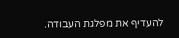להעדיף את מפלגת העבודה.